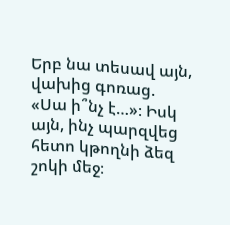Երբ նա տեսավ այն, վախից գոռաց. «Սա ի՞նչ է…»։ Իսկ այն, ինչ պարզվեց հետո կթողնի ձեզ շոկի մեջ։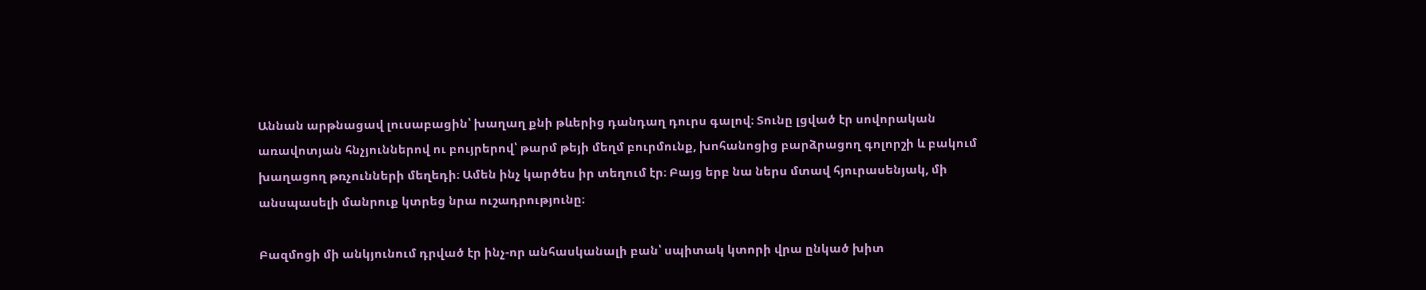Աննան արթնացավ լուսաբացին՝ խաղաղ քնի թևերից դանդաղ դուրս գալով։ Տունը լցված էր սովորական առավոտյան հնչյուններով ու բույրերով՝ թարմ թեյի մեղմ բուրմունք, խոհանոցից բարձրացող գոլորշի և բակում խաղացող թռչունների մեղեդի։ Ամեն ինչ կարծես իր տեղում էր։ Բայց երբ նա ներս մտավ հյուրասենյակ, մի անսպասելի մանրուք կտրեց նրա ուշադրությունը։

Բազմոցի մի անկյունում դրված էր ինչ-որ անհասկանալի բան՝ սպիտակ կտորի վրա ընկած խիտ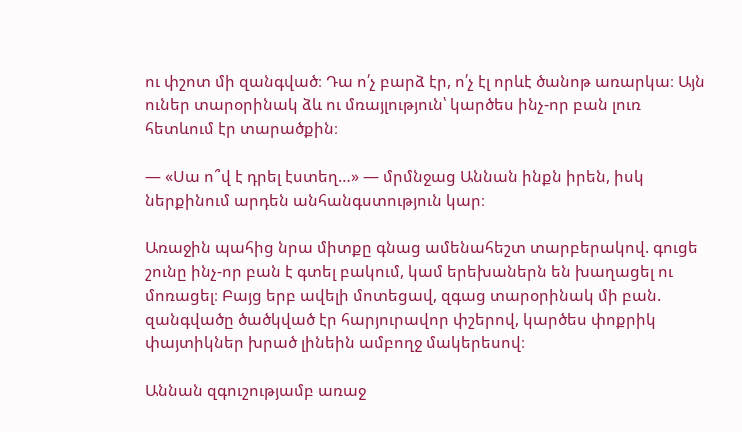ու փշոտ մի զանգված։ Դա ո՛չ բարձ էր, ո՛չ էլ որևէ ծանոթ առարկա։ Այն ուներ տարօրինակ ձև ու մռայլություն՝ կարծես ինչ-որ բան լուռ հետևում էր տարածքին։

— «Սա ո՞վ է դրել էստեղ…» — մրմնջաց Աննան ինքն իրեն, իսկ ներքինում արդեն անհանգստություն կար։

Առաջին պահից նրա միտքը գնաց ամենահեշտ տարբերակով. գուցե շունը ինչ-որ բան է գտել բակում, կամ երեխաներն են խաղացել ու մոռացել։ Բայց երբ ավելի մոտեցավ, զգաց տարօրինակ մի բան. զանգվածը ծածկված էր հարյուրավոր փշերով, կարծես փոքրիկ փայտիկներ խրած լինեին ամբողջ մակերեսով։

Աննան զգուշությամբ առաջ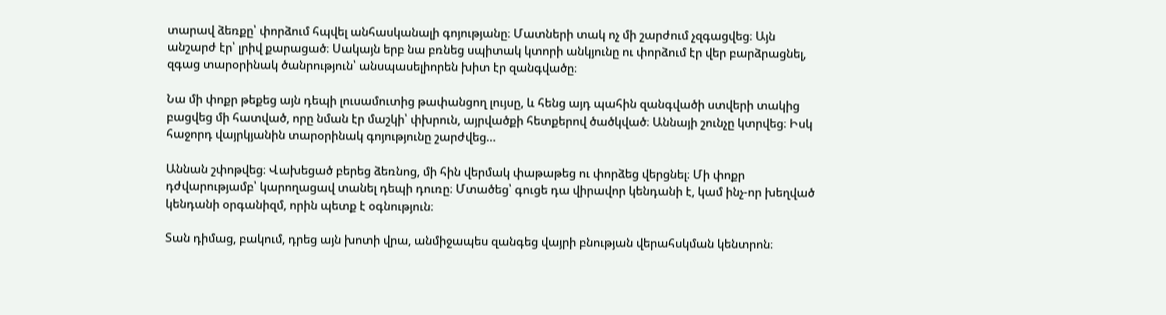տարավ ձեռքը՝ փորձում հպվել անհասկանալի գոյությանը։ Մատների տակ ոչ մի շարժում չզգացվեց։ Այն անշարժ էր՝ լրիվ քարացած։ Սակայն երբ նա բռնեց սպիտակ կտորի անկյունը ու փորձում էր վեր բարձրացնել, զգաց տարօրինակ ծանրություն՝ անսպասելիորեն խիտ էր զանգվածը։

Նա մի փոքր թեքեց այն դեպի լուսամուտից թափանցող լույսը, և հենց այդ պահին զանգվածի ստվերի տակից բացվեց մի հատված, որը նման էր մաշկի՝ փխրուն, այրվածքի հետքերով ծածկված։ Աննայի շունչը կտրվեց։ Իսկ հաջորդ վայրկյանին տարօրինակ գոյությունը շարժվեց…

Աննան շփոթվեց։ Վախեցած բերեց ձեռնոց, մի հին վերմակ փաթաթեց ու փորձեց վերցնել։ Մի փոքր դժվարությամբ՝ կարողացավ տանել դեպի դուռը։ Մտածեց՝ գուցե դա վիրավոր կենդանի է, կամ ինչ-որ խեղված կենդանի օրգանիզմ, որին պետք է օգնություն։

Տան դիմաց, բակում, դրեց այն խոտի վրա, անմիջապես զանգեց վայրի բնության վերահսկման կենտրոն։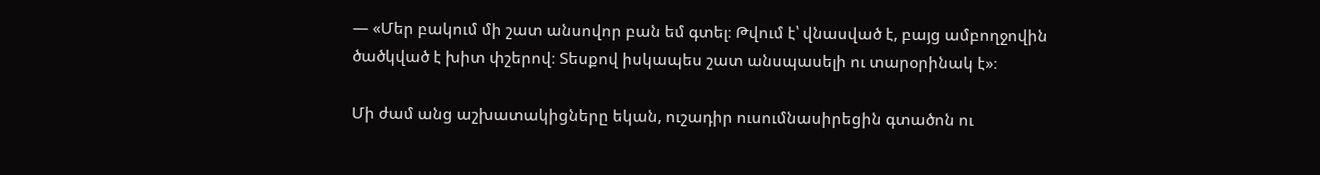— «Մեր բակում մի շատ անսովոր բան եմ գտել։ Թվում է՝ վնասված է, բայց ամբողջովին ծածկված է խիտ փշերով։ Տեսքով իսկապես շատ անսպասելի ու տարօրինակ է»։

Մի ժամ անց աշխատակիցները եկան, ուշադիր ուսումնասիրեցին գտածոն ու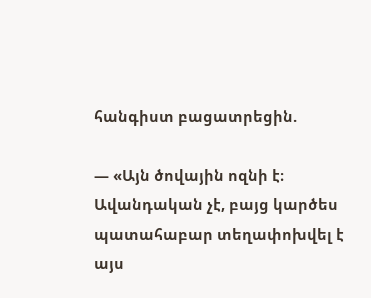հանգիստ բացատրեցին.

— «Այն ծովային ոզնի է։ Ավանդական չէ, բայց կարծես պատահաբար տեղափոխվել է այս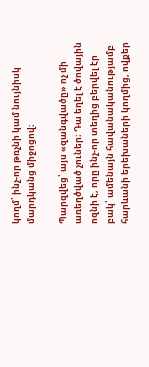կողմ՝ ինչ-որ թռչնի կամ նույնիսկ մարդկանց միջոցով։

Պարզվեց՝ այս «զանգվածը» ոչ մի առեղծված չուներ։ Դա եղել է ծովային ոզնի է, որը ինչ-որ տեղից բերվել էր բակ՝ ամենայն հավանականությամբ հարևանի երեխաների կողմից, ովքեր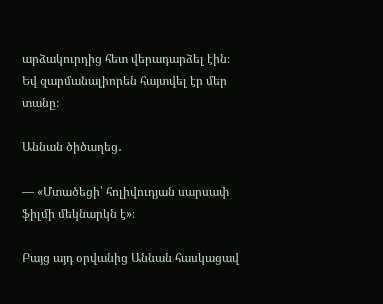արձակուրդից հետ վերադարձել էին։ Եվ զարմանալիորեն հայտվել էր մեր տանը։

Աննան ծիծաղեց․

— «Մտածեցի՝ հոլիվուդյան սարսափ ֆիլմի մեկնարկն է»։

Բայց այդ օրվանից Աննան հասկացավ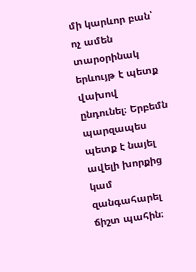մի կարևոր բան՝ ոչ ամեն տարօրինակ երևույթ է պետք վախով ընդունել։ Երբեմն պարզապես պետք է նայել ավելի խորքից կամ զանգահարել ճիշտ պահին։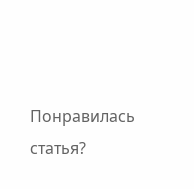Понравилась статья?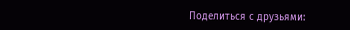Поделиться с друзьями: